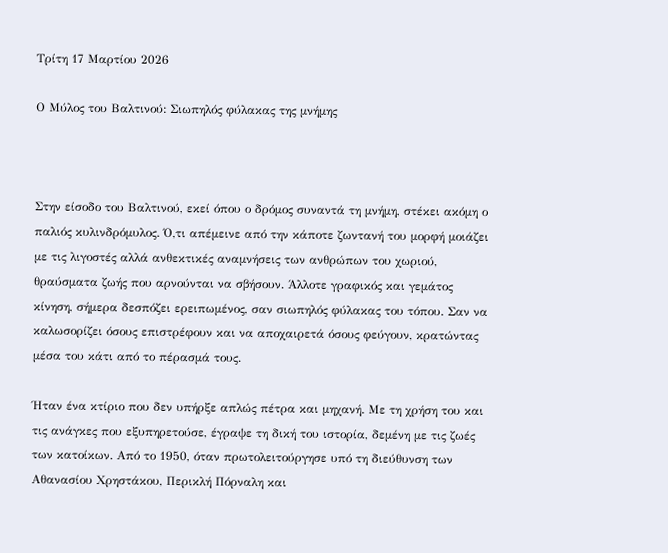Τρίτη 17 Μαρτίου 2026

Ο Μύλος του Βαλτινού: Σιωπηλός φύλακας της μνήμης



Στην είσοδο του Βαλτινού, εκεί όπου ο δρόμος συναντά τη μνήμη, στέκει ακόμη ο παλιός κυλινδρόμυλος. Ό,τι απέμεινε από την κάποτε ζωντανή του μορφή μοιάζει με τις λιγοστές αλλά ανθεκτικές αναμνήσεις των ανθρώπων του χωριού, θραύσματα ζωής που αρνούνται να σβήσουν. Άλλοτε γραφικός και γεμάτος κίνηση, σήμερα δεσπόζει ερειπωμένος, σαν σιωπηλός φύλακας του τόπου. Σαν να καλωσορίζει όσους επιστρέφουν και να αποχαιρετά όσους φεύγουν, κρατώντας μέσα του κάτι από το πέρασμά τους.

Ήταν ένα κτίριο που δεν υπήρξε απλώς πέτρα και μηχανή. Με τη χρήση του και τις ανάγκες που εξυπηρετούσε, έγραψε τη δική του ιστορία, δεμένη με τις ζωές των κατοίκων. Από το 1950, όταν πρωτολειτούργησε υπό τη διεύθυνση των Αθανασίου Χρηστάκου, Περικλή Πόρναλη και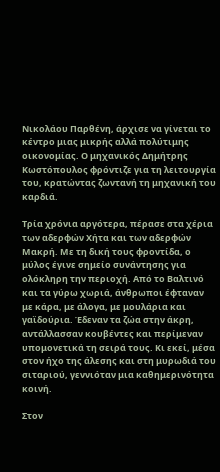Νικολάου Παρθένη, άρχισε να γίνεται το κέντρο μιας μικρής αλλά πολύτιμης οικονομίας. Ο μηχανικός Δημήτρης Κωστόπουλος φρόντιζε για τη λειτουργία του, κρατώντας ζωντανή τη μηχανική του καρδιά.

Τρία χρόνια αργότερα, πέρασε στα χέρια των αδερφών Χήτα και των αδερφών Μακρή. Με τη δική τους φροντίδα, ο μύλος έγινε σημείο συνάντησης για ολόκληρη την περιοχή. Από το Βαλτινό και τα γύρω χωριά, άνθρωποι έφταναν με κάρα, με άλογα, με μουλάρια και γαϊδούρια. Έδεναν τα ζώα στην άκρη, αντάλλασσαν κουβέντες και περίμεναν υπομονετικά τη σειρά τους. Κι εκεί, μέσα στον ήχο της άλεσης και στη μυρωδιά του σιταριού, γεννιόταν μια καθημερινότητα κοινή.

Στον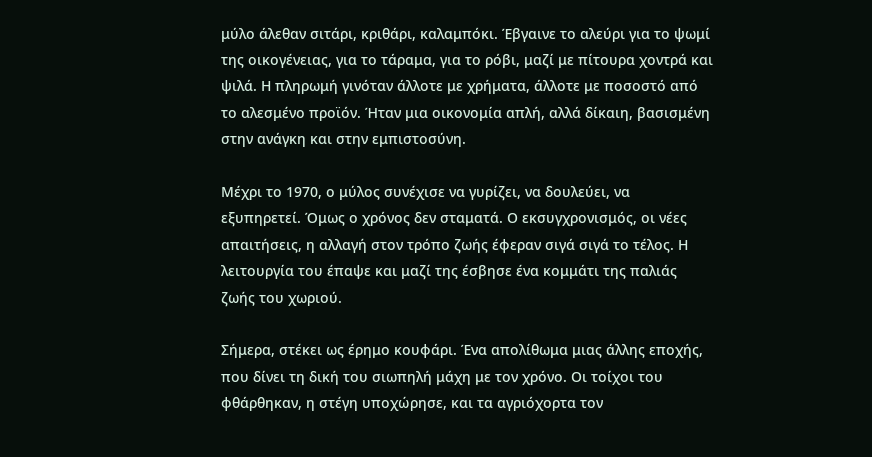μύλο άλεθαν σιτάρι, κριθάρι, καλαμπόκι. Έβγαινε το αλεύρι για το ψωμί της οικογένειας, για το τάραμα, για το ρόβι, μαζί με πίτουρα χοντρά και ψιλά. Η πληρωμή γινόταν άλλοτε με χρήματα, άλλοτε με ποσοστό από το αλεσμένο προϊόν. Ήταν μια οικονομία απλή, αλλά δίκαιη, βασισμένη στην ανάγκη και στην εμπιστοσύνη.

Μέχρι το 1970, ο μύλος συνέχισε να γυρίζει, να δουλεύει, να εξυπηρετεί. Όμως ο χρόνος δεν σταματά. Ο εκσυγχρονισμός, οι νέες απαιτήσεις, η αλλαγή στον τρόπο ζωής έφεραν σιγά σιγά το τέλος. Η λειτουργία του έπαψε και μαζί της έσβησε ένα κομμάτι της παλιάς ζωής του χωριού.

Σήμερα, στέκει ως έρημο κουφάρι. Ένα απολίθωμα μιας άλλης εποχής, που δίνει τη δική του σιωπηλή μάχη με τον χρόνο. Οι τοίχοι του φθάρθηκαν, η στέγη υποχώρησε, και τα αγριόχορτα τον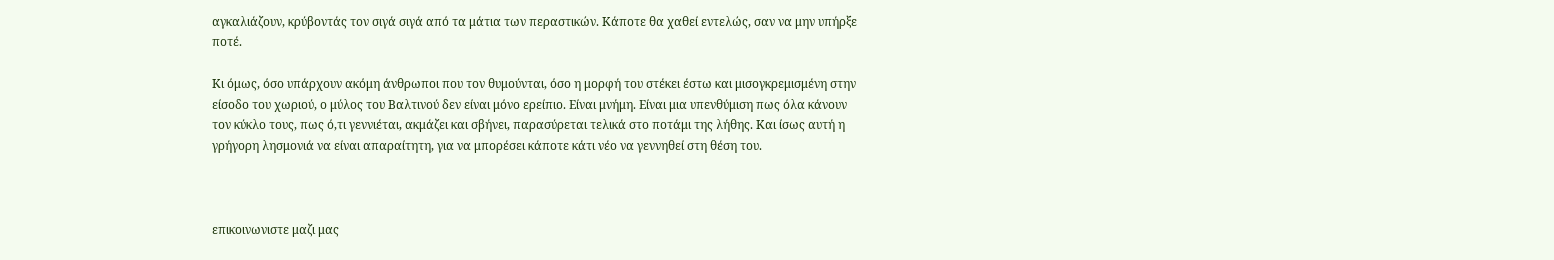αγκαλιάζουν, κρύβοντάς τον σιγά σιγά από τα μάτια των περαστικών. Κάποτε θα χαθεί εντελώς, σαν να μην υπήρξε ποτέ.

Κι όμως, όσο υπάρχουν ακόμη άνθρωποι που τον θυμούνται, όσο η μορφή του στέκει έστω και μισογκρεμισμένη στην είσοδο του χωριού, ο μύλος του Βαλτινού δεν είναι μόνο ερείπιο. Είναι μνήμη. Είναι μια υπενθύμιση πως όλα κάνουν τον κύκλο τους, πως ό,τι γεννιέται, ακμάζει και σβήνει, παρασύρεται τελικά στο ποτάμι της λήθης. Και ίσως αυτή η γρήγορη λησμονιά να είναι απαραίτητη, για να μπορέσει κάποτε κάτι νέο να γεννηθεί στη θέση του.



επικοινωνιστε μαζι μας